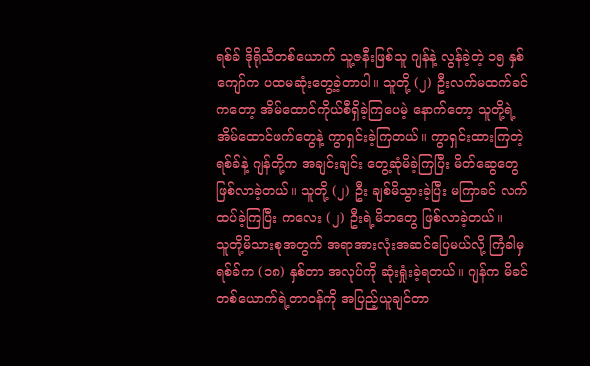ရစ်ခ် ဒိုရိုသီတစ်ယောက် သူ့ဇနီးဖြစ်သူ ဂျန်နဲ့ လွန်ခဲ့တဲ့ ၁၅ နှစ်ကျော်က ပထမဆုံးတွေ့ခဲ့တာပါ။ သူတို့ (၂) ဦးလက်မထက်ခင်ကတော့ အိမ်ထောင်ကိုယ်စီရှိခဲ့ကြပေမဲ့ နောက်တော့ သူတို့ရဲ့အိမ်ထောင်ဖက်တွေနဲ့ ကွာရှင်းခဲ့ကြတယ်။ ကွာရှင်းထားကြတဲ့ ရစ်ခ်နဲ့ ဂျန်တို့က အချင်းချင်း တွေ့ဆုံမိခဲ့ကြပြီး မိတ်ဆွေတွေဖြစ်လာခဲ့တယ်။ သူတို့ (၂) ဦး ချစ်မိသွားခဲ့ပြီး မကြာခင် လက်ထပ်ခဲ့ကြပြီး ကလေး (၂) ဦးရဲ့မိဘတွေ ဖြစ်လာခဲ့တယ်။
သူတို့မိသားစုအတွက် အရာအားလုံးအဆင်ပြေမယ်လို့ ကြံခါမှ ရစ်ခ်က (၁၈) နှစ်တာ အလုပ်ကို ဆုံးရှုံးခဲ့ရတယ်။ ဂျန်က မိခင်တစ်ယောက်ရဲ့တာဝန်ကို အပြည့်ယူချင်တာ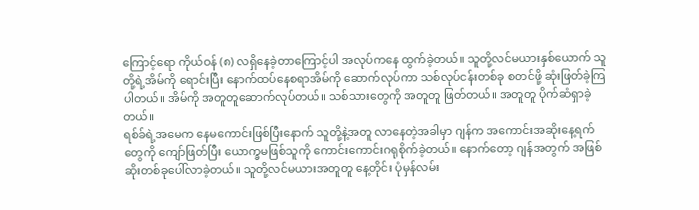ကြောင့်ရော ကိုယ်ဝန် (၈) လရှိနေခဲ့တာကြောင့်ပါ အလုပ်ကနေ ထွက်ခဲ့တယ်။ သူတို့လင်မယားနှစ်ယောက် သူတို့ရဲ့အိမ်ကို ရောင်းပြီး နောက်ထပ်နေစရာအိမ်ကို ဆောက်လုပ်ကာ သစ်လုပ်ငန်းတစ်ခု စတင်ဖို့ ဆုံးဖြတ်ခဲ့ကြပါတယ်။ အိမ်ကို အတူတူဆောက်လုပ်တယ်။ သစ်သားတွေကို အတူတူ ဖြတ်တယ်။ အတူတူ ပိုက်ဆံရှာခဲ့တယ်။
ရစ်ခ်ရဲ့အမေက နေမကောင်းဖြစ်ပြီးနောက် သူတို့နဲ့အတူ လာနေတဲ့အခါမှာ ဂျန်က အကောင်းအဆိုးနေ့ရက်တွေကို ကျော်ဖြတ်ပြီး ယောက္ခမဖြစ်သူကို ကောင်းကောင်းဂရုစိုက်ခဲ့တယ်။ နောက်တော့ ဂျန်အတွက် အဖြစ်ဆိုးတစ်ခုပေါ်လာခဲ့တယ်။ သူတို့လင်မယားအတူတူ နေ့တိုင်း ပုံမှန်လမ်း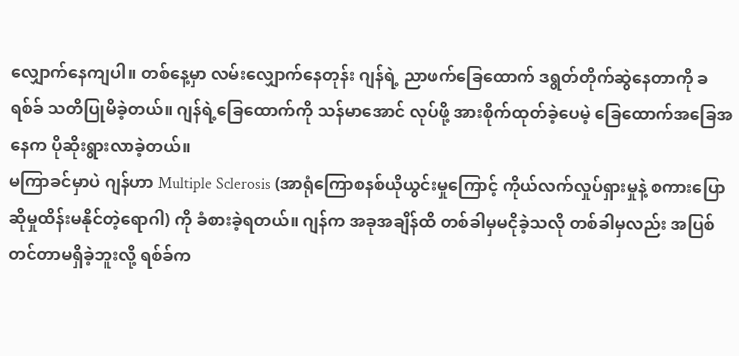လျှောက်နေကျပါ။ တစ်နေ့မှာ လမ်းလျှောက်နေတုန်း ဂျန်ရဲ့ ညာဖက်ခြေထောက် ဒရွတ်တိုက်ဆွဲနေတာကို ခရစ်ခ် သတိပြုမိခဲ့တယ်။ ဂျန်ရဲ့ခြေထောက်ကို သန်မာအောင် လုပ်ဖို့ အားစိုက်ထုတ်ခဲ့ပေမဲ့ ခြေထောက်အခြေအနေက ပိုဆိုးရွားလာခဲ့တယ်။
မကြာခင်မှာပဲ ဂျန်ဟာ Multiple Sclerosis (အာရုံကြောစနစ်ယိုယွင်းမှုကြောင့် ကိုယ်လက်လှုပ်ရှားမှုနဲ့ စကားပြောဆိုမှုထိန်းမနိုင်တဲ့ရောဂါ) ကို ခံစားခဲ့ရတယ်။ ဂျန်က အခုအချိန်ထိ တစ်ခါမှမငိုခဲ့သလို တစ်ခါမှလည်း အပြစ်တင်တာမရှိခဲ့ဘူးလို့ ရစ်ခ်က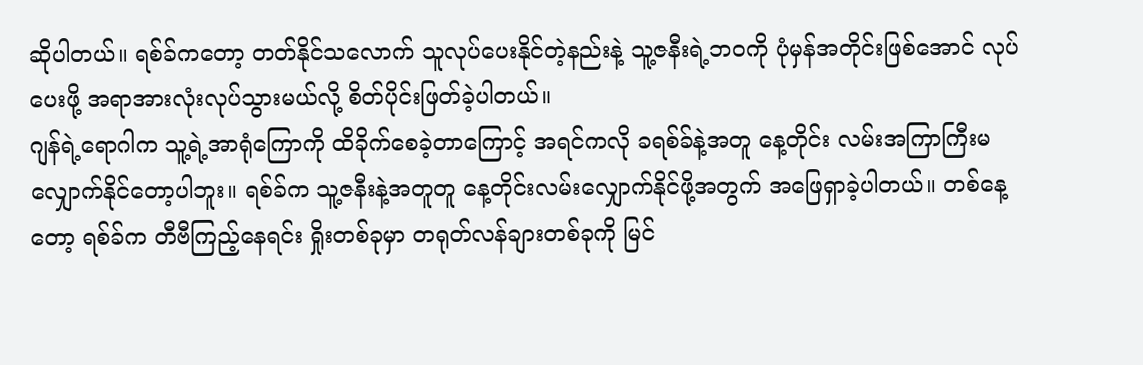ဆိုပါတယ်။ ရစ်ခ်ကတော့ တတ်နိုင်သလောက် သူလုပ်ပေးနိုင်တဲ့နည်းနဲ့ သူ့ဇနီးရဲ့ဘဝကို ပုံမှန်အတိုင်းဖြစ်အောင် လုပ်ပေးဖို့ အရာအားလုံးလုပ်သွားမယ်လို့ စိတ်ပိုင်းဖြတ်ခဲ့ပါတယ်။
ဂျန်ရဲ့ရောဂါက သူ့ရဲ့အာရုံကြောကို ထိခိုက်စေခဲ့တာကြောင့် အရင်ကလို ခရစ်ခ်နဲ့အတူ နေ့တိုင်း လမ်းအကြာကြီးမလျှောက်နိုင်တော့ပါဘူး။ ရစ်ခ်က သူ့ဇနီးနဲ့အတူတူ နေ့တိုင်းလမ်းလျှောက်နိုင်ဖို့အတွက် အဖြေရှာခဲ့ပါတယ်။ တစ်နေ့တော့ ရစ်ခ်က တီဗီကြည့်နေရင်း ရှိုးတစ်ခုမှာ တရုတ်လန်ချားတစ်ခုကို မြင်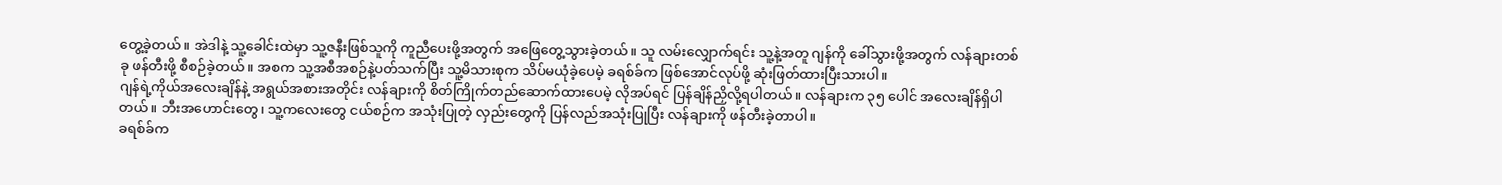တွေ့ခဲ့တယ်။ အဲဒါနဲ့ သူ့ခေါင်းထဲမှာ သူ့ဇနီးဖြစ်သူကို ကူညီပေးဖို့အတွက် အဖြေတွေ့သွားခဲ့တယ်။ သူ လမ်းလျှောက်ရင်း သူ့နဲ့အတူ ဂျန်ကို ခေါ်သွားဖို့အတွက် လန်ချားတစ်ခု ဖန်တီးဖို့ စီစဉ်ခဲ့တယ်။ အစက သူ့အစီအစဉ်နဲ့ပတ်သက်ပြီး သူ့မိသားစုက သိပ်မယုံခဲ့ပေမဲ့ ခရစ်ခ်က ဖြစ်အောင်လုပ်ဖို့ ဆုံးဖြတ်ထားပြီးသားပါ။
ဂျန်ရဲ့ကိုယ်အလေးချိန်နဲ့ အရွယ်အစားအတိုင်း လန်ချားကို စိတ်ကြိုက်တည်ဆောက်ထားပေမဲ့ လိုအပ်ရင် ပြန်ချိန်ညှိလို့ရပါတယ်။ လန်ချားက ၃၅ ပေါင် အလေးချိန်ရှိပါတယ်။ ဘီးအဟောင်းတွေ၊ သူ့ကလေးတွေ ငယ်စဉ်က အသုံးပြုတဲ့ လှည်းတွေကို ပြန်လည်အသုံးပြုပြီး လန်ချားကို ဖန်တီးခဲ့တာပါ။
ခရစ်ခ်က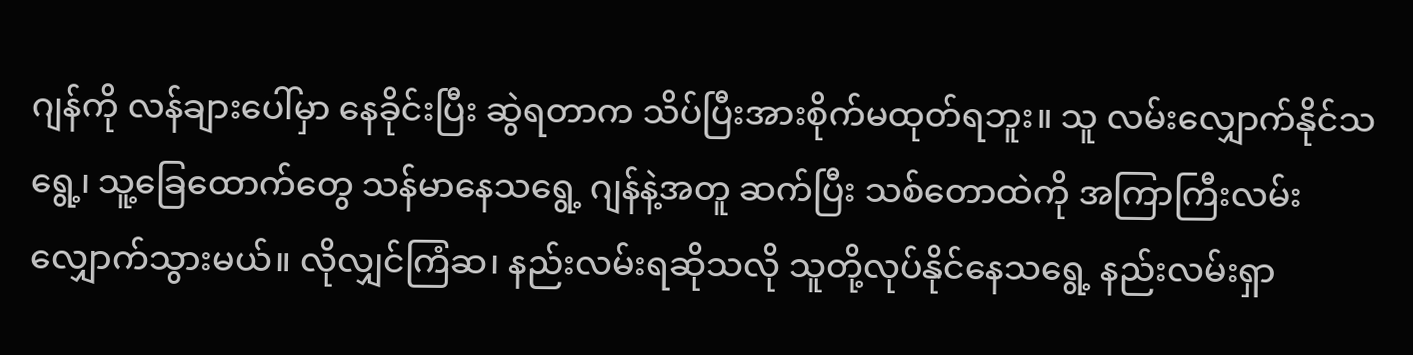ဂျန်ကို လန်ချားပေါ်မှာ နေခိုင်းပြီး ဆွဲရတာက သိပ်ပြီးအားစိုက်မထုတ်ရဘူး။ သူ လမ်းလျှောက်နိုင်သရွေ့၊ သူ့ခြေထောက်တွေ သန်မာနေသရွေ့ ဂျန်နဲ့အတူ ဆက်ပြီး သစ်တောထဲကို အကြာကြီးလမ်းလျှောက်သွားမယ်။ လိုလျှင်ကြံဆ၊ နည်းလမ်းရဆိုသလို သူတို့လုပ်နိုင်နေသရွေ့ နည်းလမ်းရှာ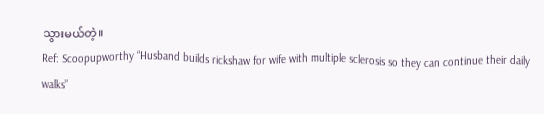သွားမယ်တဲ့။
Ref: Scoopupworthy “Husband builds rickshaw for wife with multiple sclerosis so they can continue their daily walks”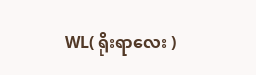WL( ရိုးရာလေး )